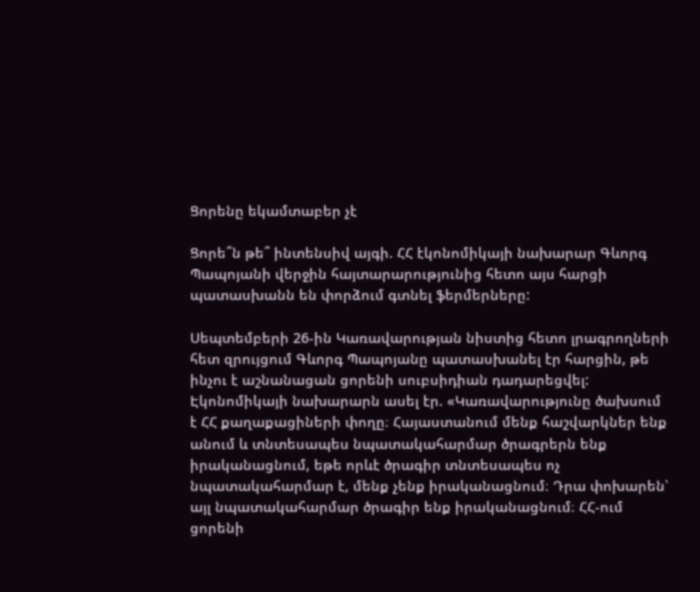Ցորենը եկամտաբեր չէ

Ցորե՞ն թե՞ ինտենսիվ այգի. ՀՀ էկոնոմիկայի նախարար Գևորգ Պապոյանի վերջին հայտարարությունից հետո այս հարցի պատասխանն են փորձում գտնել ֆերմերները:

Սեպտեմբերի 26-ին Կառավարության նիստից հետո լրագրողների հետ զրույցում Գևորգ Պապոյանը պատասխանել էր հարցին, թե ինչու է աշնանացան ցորենի սուբսիդիան դադարեցվել: Էկոնոմիկայի նախարարն ասել էր. «Կառավարությունը ծախսում է ՀՀ քաղաքացիների փողը։ Հայաստանում մենք հաշվարկներ ենք անում և տնտեսապես նպատակահարմար ծրագրերն ենք իրականացնում, եթե որևէ ծրագիր տնտեսապես ոչ նպատակահարմար է, մենք չենք իրականացնում։ Դրա փոխարեն՝ այլ նպատակահարմար ծրագիր ենք իրականացնում։ ՀՀ-ում ցորենի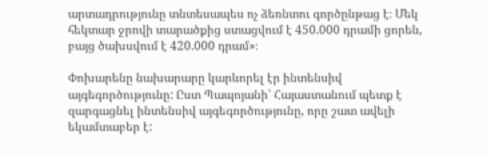արտադրությունը տնտեսապես ոչ ձեռնտու գործընթաց է։ Մեկ հեկտար ջրովի տարածքից ստացվում է 450.000 դրամի ցորեն, բայց ծախսվում է 420.000 դրամ»։

Փոխարենը նախարարը կարևորել էր ինտենսիվ այգեգործությունը: Ըստ Պապոյանի՝ Հայաստանում պետք է զարգացնել ինտենսիվ այգեգործությունը, որը շատ ավելի եկամտաբեր է: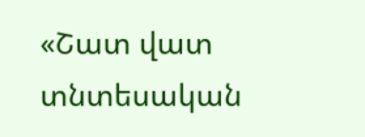«Շատ վատ տնտեսական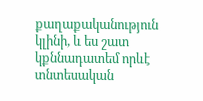քաղաքականություն կլինի, և ես շատ կքննադատեմ որևէ տնտեսական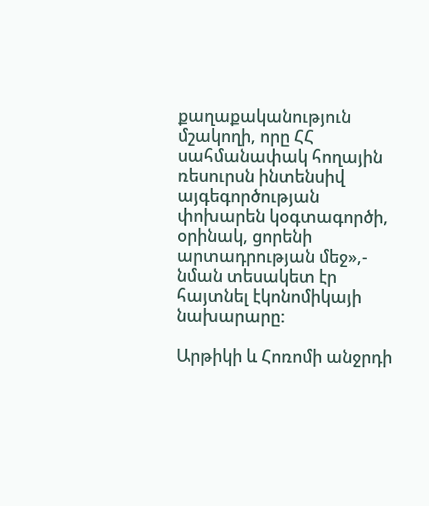քաղաքականություն մշակողի, որը ՀՀ սահմանափակ հողային ռեսուրսն ինտենսիվ այգեգործության փոխարեն կօգտագործի, օրինակ, ցորենի արտադրության մեջ»,- նման տեսակետ էր հայտնել էկոնոմիկայի նախարարը:

Արթիկի և Հոռոմի անջրդի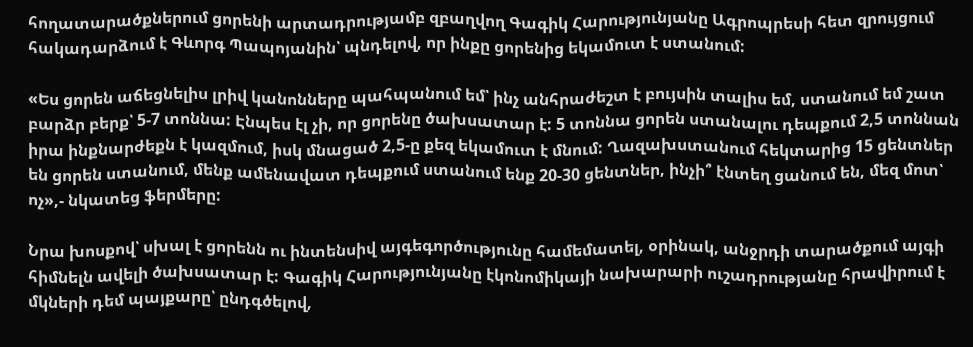հողատարածքներում ցորենի արտադրությամբ զբաղվող Գագիկ Հարությունյանը Ագրոպրեսի հետ զրույցում հակադարձում է Գևորգ Պապոյանին՝ պնդելով, որ ինքը ցորենից եկամուտ է ստանում:

«Ես ցորեն աճեցնելիս լրիվ կանոնները պահպանում եմ՝ ինչ անհրաժեշտ է բույսին տալիս եմ, ստանում եմ շատ բարձր բերք՝ 5-7 տոննա: Էնպես էլ չի, որ ցորենը ծախսատար է: 5 տոննա ցորեն ստանալու դեպքում 2,5 տոննան իրա ինքնարժեքն է կազմում, իսկ մնացած 2,5-ը քեզ եկամուտ է մնում: Ղազախստանում հեկտարից 15 ցենտներ են ցորեն ստանում, մենք ամենավատ դեպքում ստանում ենք 20-30 ցենտներ, ինչի՞ էնտեղ ցանում են, մեզ մոտ՝ ոչ»,- նկատեց ֆերմերը:

Նրա խոսքով՝ սխալ է ցորենն ու ինտենսիվ այգեգործությունը համեմատել, օրինակ, անջրդի տարածքում այգի հիմնելն ավելի ծախսատար է: Գագիկ Հարությունյանը էկոնոմիկայի նախարարի ուշադրությանը հրավիրում է մկների դեմ պայքարը՝ ընդգծելով,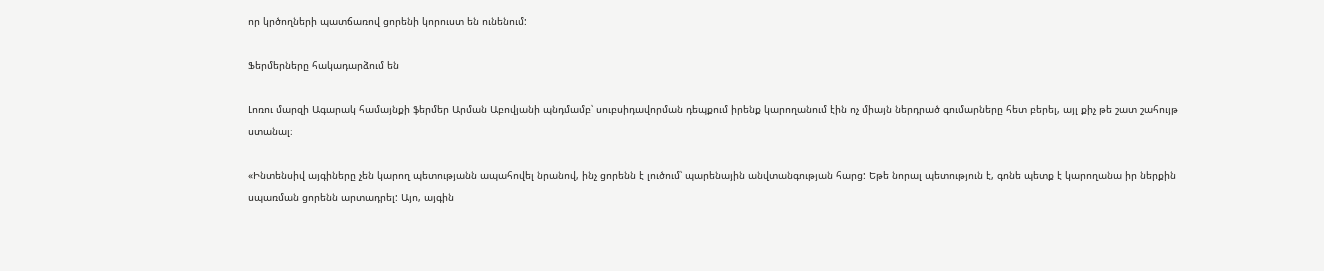որ կրծողների պատճառով ցորենի կորուստ են ունենում:

Ֆերմերները հակադարձում են

Լոռու մարզի Ագարակ համայնքի ֆերմեր Արման Աբովյանի պնդմամբ՝ սուբսիդավորման դեպքում իրենք կարողանում էին ոչ միայն ներդրած գումարները հետ բերել, այլ քիչ թե շատ շահույթ ստանալ։

«Ինտենսիվ այգիները չեն կարող պետությանն ապահովել նրանով, ինչ ցորենն է լուծում՝ պարենային անվտանգության հարց: Եթե նորալ պետություն է, գոնե պետք է կարողանա իր ներքին սպառման ցորենն արտադրել: Այո, այգին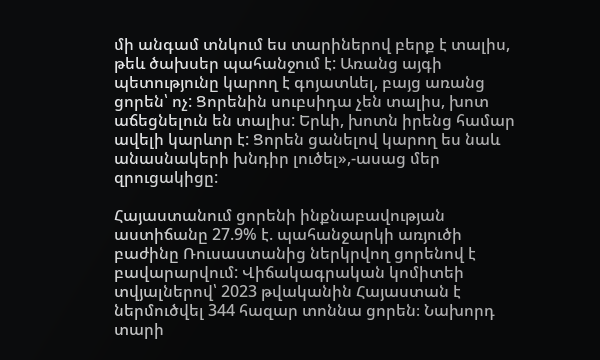մի անգամ տնկում ես տարիներով բերք է տալիս, թեև ծախսեր պահանջում է: Առանց այգի պետությունը կարող է գոյատևել, բայց առանց ցորեն՝ ոչ: Ցորենին սուբսիդա չեն տալիս, խոտ աճեցնելուն են տալիս: Երևի, խոտն իրենց համար ավելի կարևոր է: Ցորեն ցանելով կարող ես նաև անասնակերի խնդիր լուծել»,-ասաց մեր զրուցակիցը:

Հայաստանում ցորենի ինքնաբավության աստիճանը 27.9% է. պահանջարկի առյուծի բաժինը Ռուսաստանից ներկրվող ցորենով է բավարարվում: Վիճակագրական կոմիտեի տվյալներով՝ 2023 թվականին Հայաստան է ներմուծվել 344 հազար տոննա ցորեն։ Նախորդ տարի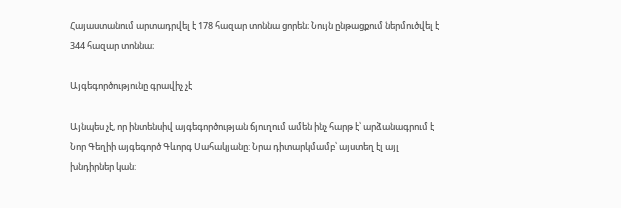Հայաստանում արտադրվել է 178 հազար տոննա ցորեն։ Նույն ընթացքում ներմուծվել է 344 հազար տոննա։

Այգեգործությունը գրավիչ չէ

Այնպես չէ, որ ինտենսիվ այգեգործության ճյուղում ամեն ինչ հարթ է՝ արձանագրում է Նոր Գեղիի այգեգործ Գևորգ Սահակյանը: Նրա դիտարկմամբ՝ այստեղ էլ այլ խնդիրներ կան: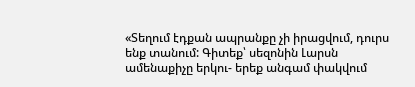«Տեղում էդքան ապրանքը չի իրացվում, դուրս ենք տանում: Գիտեք՝ սեզոնին Լարսն ամենաքիչը երկու- երեք անգամ փակվում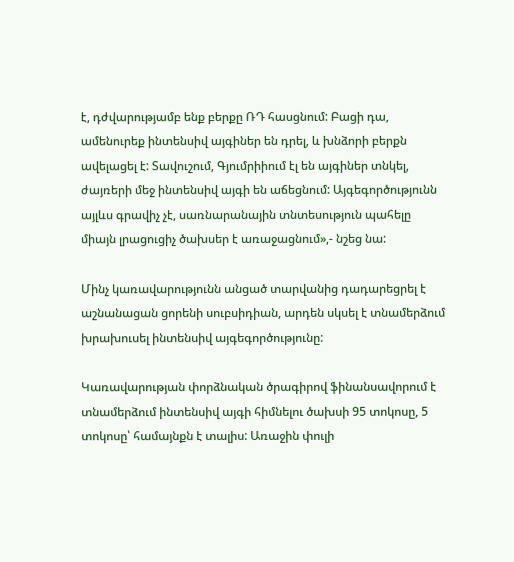է, դժվարությամբ ենք բերքը ՌԴ հասցնում: Բացի դա, ամենուրեք ինտենսիվ այգիներ են դրել, և խնձորի բերքն ավելացել է: Տավուշում, Գյումրիիում էլ են այգիներ տնկել, ժայռերի մեջ ինտենսիվ այգի են աճեցնում: Այգեգործությունն այլևս գրավիչ չէ, սառնարանային տնտեսություն պահելը միայն լրացուցիչ ծախսեր է առաջացնում»,- նշեց նա:

Մինչ կառավարությունն անցած տարվանից դադարեցրել է աշնանացան ցորենի սուբսիդիան, արդեն սկսել է տնամերձում խրախուսել ինտենսիվ այգեգործությունը:

Կառավարության փորձնական ծրագիրով ֆինանսավորում է տնամերձում ինտենսիվ այգի հիմնելու ծախսի 95 տոկոսը, 5 տոկոսը՝ համայնքն է տալիս: Առաջին փուլի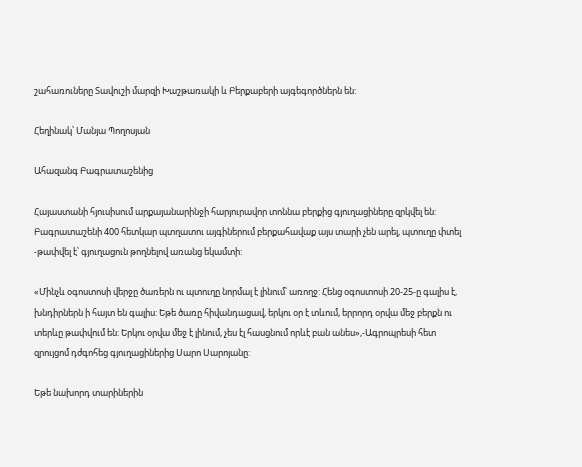շահառուները Տավուշի մարզի Խաշթառակի և Բերքաբերի այգեգործներն են:

Հեղինակ՝ Մանյա Պողոսյան

Ահազանգ Բագրատաշենից

Հայաստանի հյուսիսում արքայանարինջի հարյուրավոր տոննա բերքից գյուղացիները զրկվել են: Բագրատաշենի 400 հետկար պտղատու այգիներում բերքահավաք այս տարի չեն արել, պտուղը փտել -թափվել է՝ գյուղացուն թողնելով առանց եկամտի:

«Մինչև օգոստոսի վերջը ծառերն ու պտուղը նորմալ է լինում՝ առողջ: Հենց օգոստոսի 20-25-ը գալիս է, խնդիրներն ի հայտ են գալիս: Եթե ծառը հիվանդացավ, երկու օր է տևում, երրորդ օրվա մեջ բերքն ու տերևը թափվում են: Երկու օրվա մեջ է լինում, չես էլ հասցնում որևէ բան անես»,-Ագրոպրեսի հետ զրույցոմ դժգոհեց գյուղացիներից Սարո Սարոյանը:

Եթե նախորդ տարիներին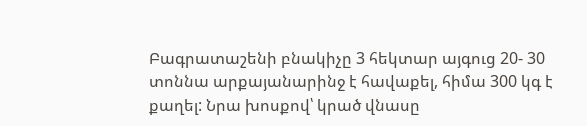Բագրատաշենի բնակիչը 3 հեկտար այգուց 20- 30 տոննա արքայանարինջ է հավաքել, հիմա 300 կգ է քաղել: Նրա խոսքով՝ կրած վնասը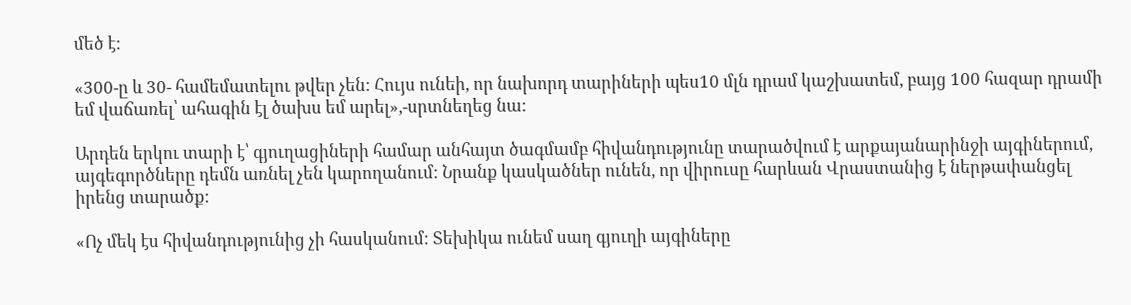մեծ է:

«300-ը և 30- համեմատելու թվեր չեն: Հույս ունեի, որ նախորդ տարիների պես10 մլն դրամ կաշխատեմ, բայց 100 հազար դրամի եմ վաճառել՝ ահագին էլ ծախս եմ արել»,-սրտնեղեց նա:

Արդեն երկու տարի է՝ գյուղացիների համար անհայտ ծագմամբ հիվանդությունը տարածվում է արքայանարինջի այգիներում, այգեգործները դեմն առնել չեն կարողանում: Նրանք կասկածներ ունեն, որ վիրուսը հարևան Վրաստանից է ներթափանցել իրենց տարածք:

«Ոչ մեկ էս հիվանդությունից չի հասկանում: Տեխիկա ունեմ սաղ գյուղի այգիները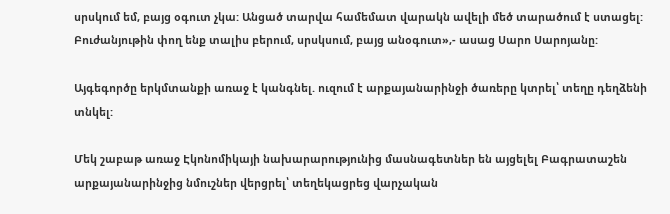սրսկում եմ, բայց օգուտ չկա: Անցած տարվա համեմատ վարակն ավելի մեծ տարածում է ստացել: Բուժանյութին փող ենք տալիս բերում, սրսկսում, բայց անօգուտ»,- ասաց Սարո Սարոյանը:

Այգեգործը երկմտանքի առաջ է կանգնել. ուզում է արքայանարինջի ծառերը կտրել՝ տեղը դեղձենի տնկել:

Մեկ շաբաթ առաջ Էկոնոմիկայի նախարարությունից մասնագետներ են այցելել Բագրատաշեն արքայանարինջից նմուշներ վերցրել՝ տեղեկացրեց վարչական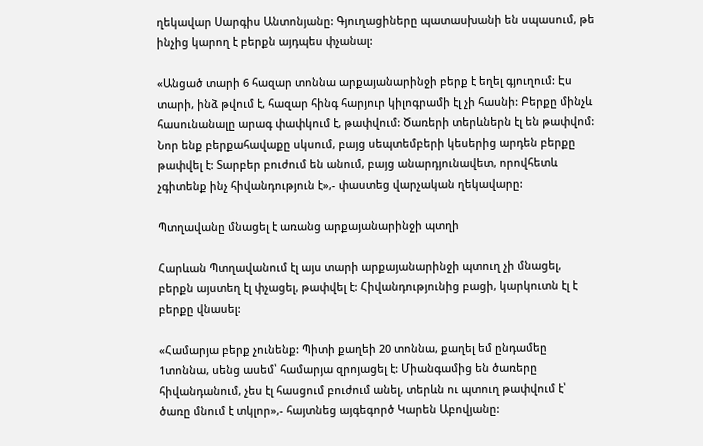ղեկավար Սարգիս Անտոնյանը: Գյուղացիները պատասխանի են սպասում, թե ինչից կարող է բերքն այդպես փչանալ:

«Անցած տարի 6 հազար տոննա արքայանարինջի բերք է եղել գյուղում: Էս տարի, ինձ թվում է, հազար հինգ հարյուր կիլոգրամի էլ չի հասնի: Բերքը մինչև հասունանալը արագ փափկում է, թափվում: Ծառերի տերևներն էլ են թափվոմ: Նոր ենք բերքահավաքը սկսում, բայց սեպտեմբերի կեսերից արդեն բերքը թափվել է: Տարբեր բուժում են անում, բայց անարդյունավետ, որովհետև չգիտենք ինչ հիվանդություն է»,- փաստեց վարչական ղեկավարը:

Պտղավանը մնացել է առանց արքայանարինջի պտղի

Հարևան Պտղավանում էլ այս տարի արքայանարինջի պտուղ չի մնացել, բերքն այստեղ էլ փչացել, թափվել է: Հիվանդությունից բացի, կարկուտն էլ է բերքը վնասել:

«Համարյա բերք չունենք: Պիտի քաղեի 20 տոննա, քաղել եմ ընդամեը 1տոննա, սենց ասեմ՝ համարյա զրոյացել է: Միանգամից են ծառերը հիվանդանում, չես էլ հասցում բուժում անել, տերևն ու պտուղ թափվում է՝ ծառը մնում է տկլոր»,- հայտնեց այգեգործ Կարեն Աբովյանը: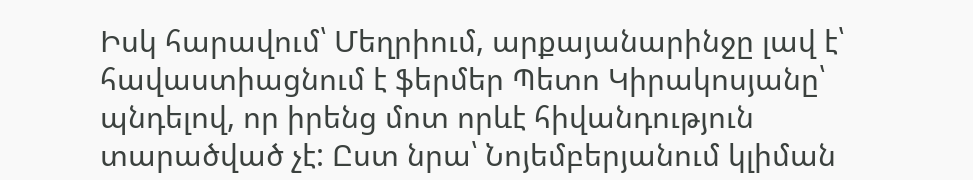Իսկ հարավում՝ Մեղրիում, արքայանարինջը լավ է՝ հավաստիացնում է ֆերմեր Պետո Կիրակոսյանը՝ պնդելով, որ իրենց մոտ որևէ հիվանդություն տարածված չէ: Ըստ նրա՝ Նոյեմբերյանում կլիման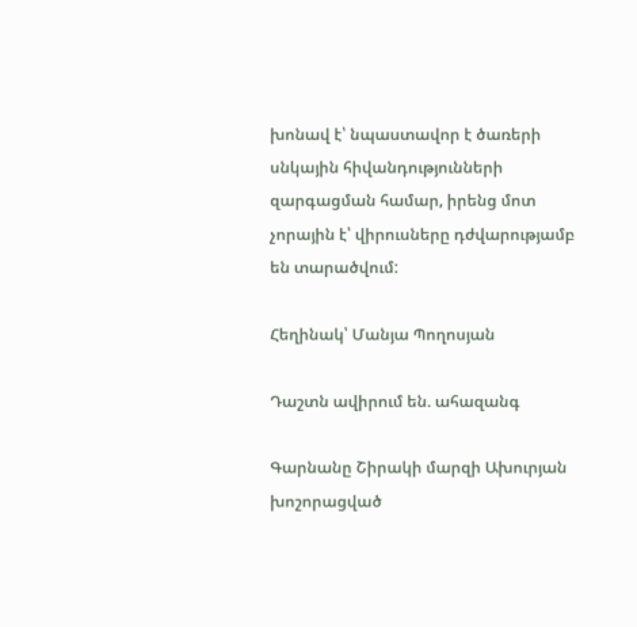խոնավ է՝ նպաստավոր է ծառերի սնկային հիվանդությունների զարգացման համար, իրենց մոտ չորային է՝ վիրուսները դժվարությամբ են տարածվում:

Հեղինակ՝ Մանյա Պողոսյան

Դաշտն ավիրում են. ահազանգ

Գարնանը Շիրակի մարզի Ախուրյան խոշորացված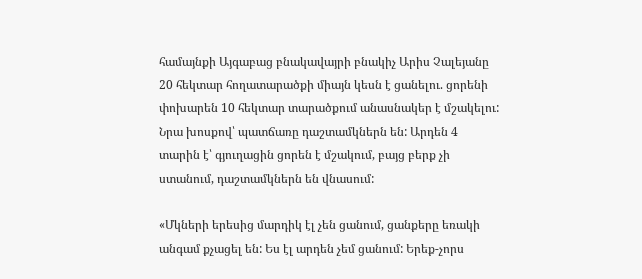համայնքի Այգաբաց բնակավայրի բնակիչ Արիս Չալեյանը 20 հեկտար հողատարածքի միայն կեսն է ցանելու. ցորենի փոխարեն 10 հեկտար տարածքում անասնակեր է մշակելու: Նրա խոսքով՝ պատճառը դաշտամկներն են: Արդեն 4 տարին է՝ գյուղացին ցորեն է մշակում, բայց բերք չի ստանում, դաշտամկներն են վնասում:

«Մկների երեսից մարդիկ էլ չեն ցանում, ցանքերը եռակի անգամ քչացել են: Ես էլ արդեն չեմ ցանում: Երեք-չորս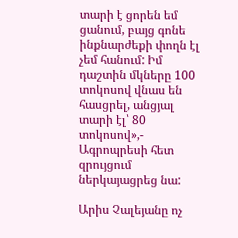տարի է ցորեն եմ ցանում, բայց գոնե ինքնարժեքի փողն էլ չեմ հանում: Իմ դաշտին մկները 100 տոկոսով վնաս են հասցրել, անցյալ տարի էլ՝ 80 տոկոսով»,- Ագրոպրեսի հետ զրույցում ներկայացրեց նա:

Արիս Չալեյանը ոչ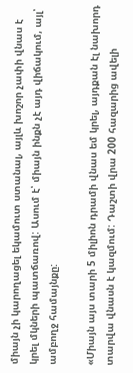միայն չի կարողացել եկամուտ ստանալ, այլև խոշոր չափի վնաս է կրել մկների պատճառով: Ասում է՝ միայն ինքն չէ այդ վիճակում, այլ՝ ամբողջ համայնքը:

«Միայն այս տարի 5 միլիոն դրամի վնաս եմ կրել, այդքան էլ նախորդ տարվա վնասն է կազմում: Դաշտի վրա 200 հազարից ավելի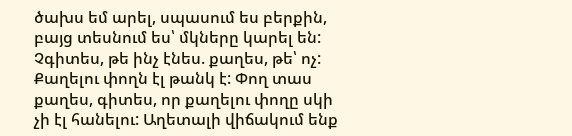ծախս եմ արել, սպասում ես բերքին, բայց տեսնում ես՝ մկները կարել են: Չգիտես, թե ինչ էնես. քաղես, թե՝ ոչ: Քաղելու փողն էլ թանկ է: Փող տաս քաղես, գիտես, որ քաղելու փողը սկի չի էլ հանելու: Աղետալի վիճակում ենք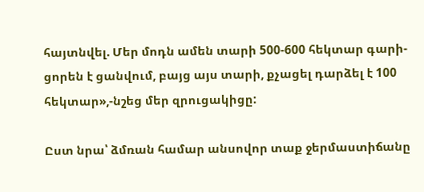հայտնվել. Մեր մոդն ամեն տարի 500-600 հեկտար գարի-ցորեն է ցանվում, բայց այս տարի, քչացել դարձել է 100 հեկտար»,-նշեց մեր զրուցակիցը:

Ըստ նրա՝ ձմռան համար անսովոր տաք ջերմաստիճանը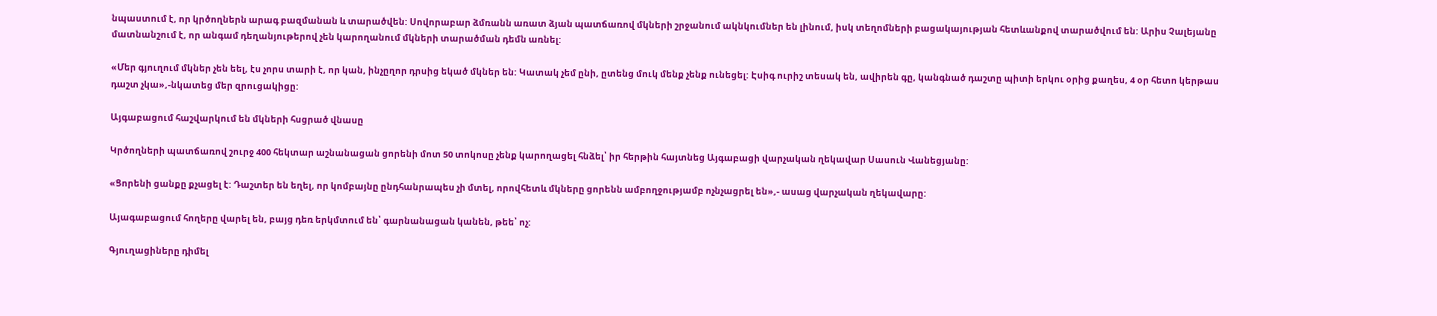նպաստում է, որ կրծողներն արագ բազմանան և տարածվեն: Սովորաբար ձմռանն առատ ձյան պատճառով մկների շրջանում ակնկումներ են լինում, իսկ տեղոմների բացակայության հետևանքով տարածվում են: Արիս Չալեյանը մատնանշում է, որ անգամ դեղանյութերով չեն կարողանում մկների տարածման դեմն առնել:

«Մեր գյուղում մկներ չեն եել, էս չորս տարի է, որ կան, ինչըղոր դրսից եկած մկներ են: Կատակ չեմ ընի, ըտենց մուկ մենք չենք ունեցել: Էսիգ ուրիշ տեսակ են, ավիրեն գը, կանգնած դաշտը պիտի երկու օրից քաղես, 4 օր հետո կերթաս դաշտ չկա»,-նկատեց մեր զրուցակիցը:

Այգաբացում հաշվարկում են մկների հսցրած վնասը

Կրծողների պատճառով շուրջ 400 հեկտար աշնանացան ցորենի մոտ 50 տոկոսը չենք կարողացել հնձել՝ իր հերթին հայտնեց Այգաբացի վարչական ղեկավար Սասուն Վանեցյանը:

«Ցորենի ցանքը քչացել է: Դաշտեր են եղել, որ կոմբայնը ընդհանրապես չի մտել, որովհետև մկները ցորենն ամբողջությամբ ոչնչացրել են»,- ասաց վարչական ղեկավարը:

Այագաբացում հողերը վարել են, բայց դեռ երկմտում են՝ գարնանացան կանեն, թեե՝ ոչ:

Գյուղացիները դիմել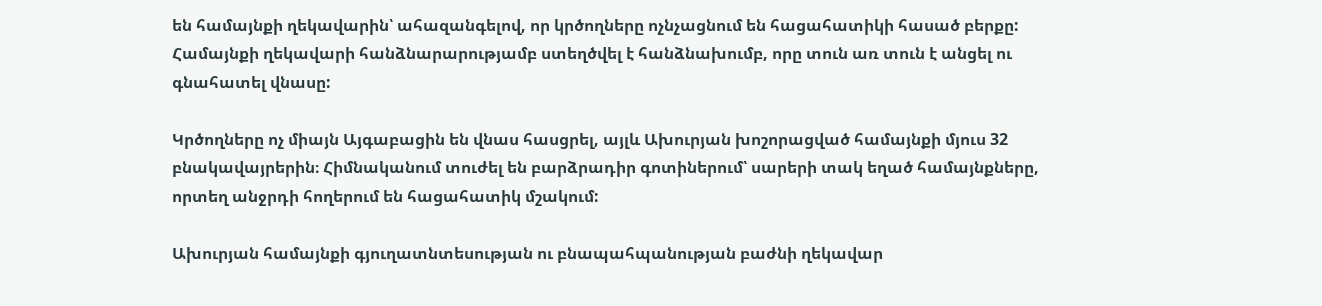են համայնքի ղեկավարին՝ ահազանգելով, որ կրծողները ոչնչացնում են հացահատիկի հասած բերքը: Համայնքի ղեկավարի հանձնարարությամբ ստեղծվել է հանձնախումբ, որը տուն առ տուն է անցել ու գնահատել վնասը:

Կրծողները ոչ միայն Այգաբացին են վնաս հասցրել, այլև Ախուրյան խոշորացված համայնքի մյուս 32 բնակավայրերին։ Հիմնականում տուժել են բարձրադիր գոտիներում՝ սարերի տակ եղած համայնքները, որտեղ անջրդի հողերում են հացահատիկ մշակում:

Ախուրյան համայնքի գյուղատնտեսության ու բնապահպանության բաժնի ղեկավար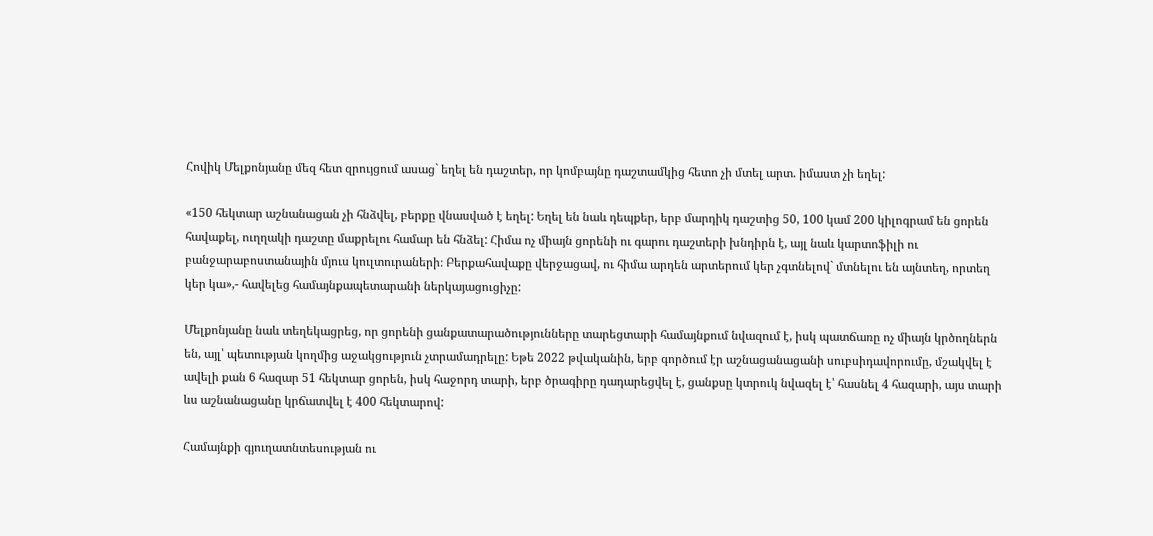Հովիկ Մելքոնյանը մեզ հետ զրույցում ասաց` եղել են դաշտեր, որ կոմբայնը դաշտամկից հետո չի մտել արտ. իմաստ չի եղել:

«150 հեկտար աշնանացան չի հնձվել, բերքը վնասված է եղել: Եղել են նաև դեպքեր, երբ մարդիկ դաշտից 50, 100 կամ 200 կիլոգրամ են ցորեն հավաքել, ուղղակի դաշտը մաքրելու համար են հնձել: Հիմա ոչ միայն ցորենի ու գարու դաշտերի խնդիրն է, այլ նաև կարտոֆիլի ու բանջարաբոստանային մյուս կուլտուրաների։ Բերքահավաքը վերջացավ, ու հիմա արդեն արտերում կեր չգտնելով` մտնելու են այնտեղ, որտեղ կեր կա»,- հավելեց համայնքապետարանի ներկայացուցիչը:

Մելքոնյանը նաև տեղեկացրեց, որ ցորենի ցանքատարածությունները տարեցտարի համայնքում նվազում է, իսկ պատճառը ոչ միայն կրծողներն են, այլ՝ պետության կողմից աջակցություն չտրամադրելը: Եթե 2022 թվականին, երբ գործում էր աշնացանացանի սուբսիդավորումը, մշակվել է ավելի քան 6 հազար 51 հեկտար ցորեն, իսկ հաջորդ տարի, երբ ծրագիրը դադարեցվել է, ցանքսը կտրուկ նվազել է՝ հասնել 4 հազարի, այս տարի ևս աշնանացանը կրճատվել է 400 հեկտարով:

Համայնքի գյուղատնտեսության ու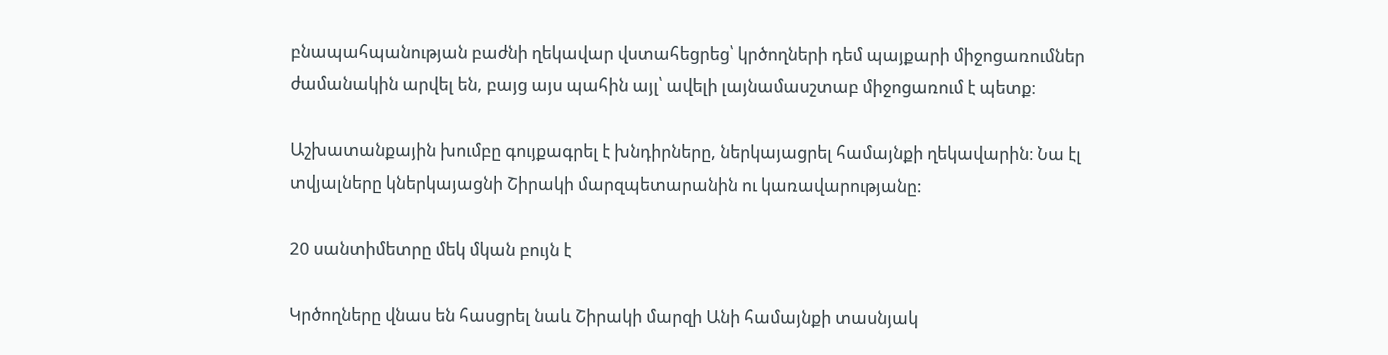բնապահպանության բաժնի ղեկավար վստահեցրեց՝ կրծողների դեմ պայքարի միջոցառումներ ժամանակին արվել են, բայց այս պահին այլ՝ ավելի լայնամասշտաբ միջոցառում է պետք։

Աշխատանքային խումբը գույքագրել է խնդիրները, ներկայացրել համայնքի ղեկավարին։ Նա էլ տվյալները կներկայացնի Շիրակի մարզպետարանին ու կառավարությանը:

20 սանտիմետրը մեկ մկան բույն է

Կրծողները վնաս են հասցրել նաև Շիրակի մարզի Անի համայնքի տասնյակ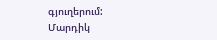գյուղերում: Մարդիկ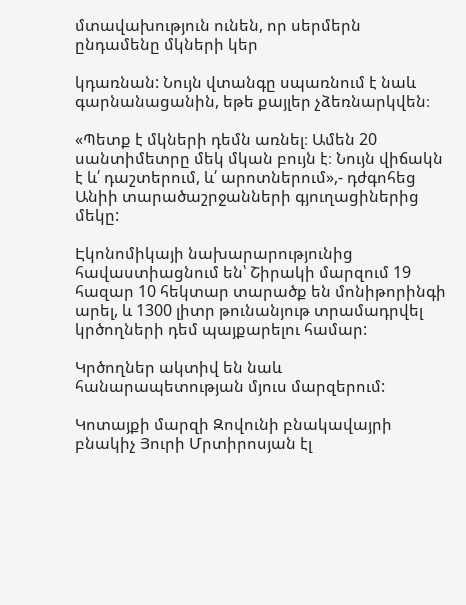մտավախություն ունեն, որ սերմերն ընդամենը մկների կեր

կդառնան: Նույն վտանգը սպառնում է նաև գարնանացանին, եթե քայլեր չձեռնարկվեն։

«Պետք է մկների դեմն առնել։ Ամեն 20 սանտիմետրը մեկ մկան բույն է։ Նույն վիճակն է և՛ դաշտերում, և՛ արոտներում»,- դժգոհեց Անիի տարածաշրջանների գյուղացիներից մեկը:

Էկոնոմիկայի նախարարությունից հավաստիացնում են՝ Շիրակի մարզում 19 հազար 10 հեկտար տարածք են մոնիթորինգի արել, և 1300 լիտր թունանյութ տրամադրվել կրծողների դեմ պայքարելու համար:

Կրծողներ ակտիվ են նաև հանարապետության մյուս մարզերում:

Կոտայքի մարզի Զովունի բնակավայրի բնակիչ Յուրի Մրտիրոսյան էլ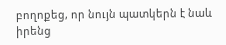բողոքեց, որ նույն պատկերն է նաև իրենց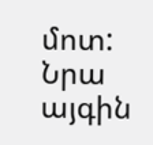մոտ: Նրա այգին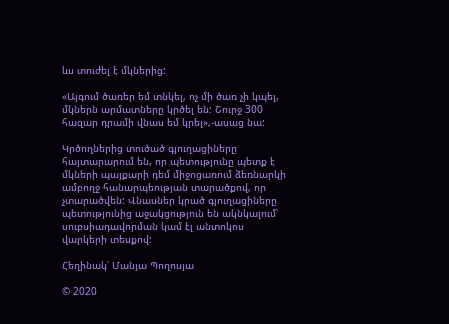ևս տուժել է մկներից:

«Այգում ծառեր եմ տնկել, ոչ մի ծառ չի կպել, մկներն արմատները կրծել են: Շուրջ 300 հազար դրամի վնաս եմ կրել»,-ասաց նա:

Կրծողներից տուծած գյուղացիները հայտարարում են, որ պետությունը պետք է մկների պայքարի դեմ միջոցառում ձեռնարկի ամբողջ հանարպեության տարածքով, որ չտարածվեն: Վնասներ կրած գյուղացիները պետությունից աջակցություն են ակնկալում՝ սուբսիադավորման կամ էլ անտոկոս վարկերի տեսքով:

Հեղինակ՝ Մանյա Պողոսյա

© 2020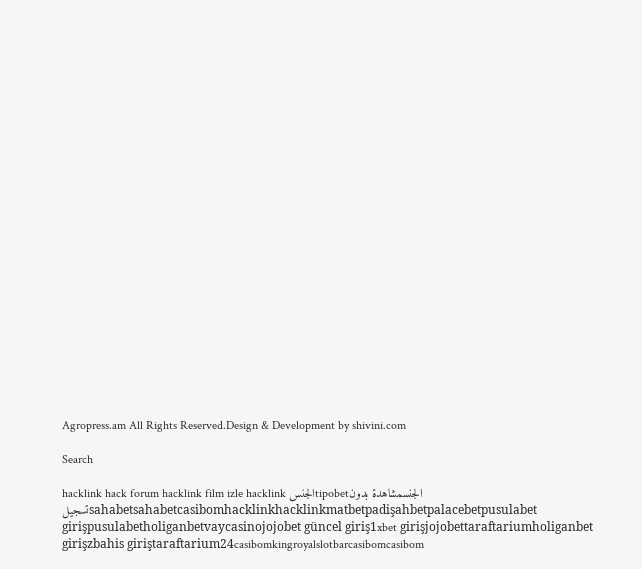Agropress.am All Rights Reserved.Design & Development by shivini.com

Search

hacklink hack forum hacklink film izle hacklink الجنسtipobetالجنسمشاهدة بدون تسجيلsahabetsahabetcasibomhacklinkhacklinkmatbetpadişahbetpalacebetpusulabet girişpusulabetholiganbetvaycasinojojobet güncel giriş1xbet girişjojobettaraftariumholiganbet girişzbahis giriştaraftarium24casibomkingroyalslotbarcasibomcasibom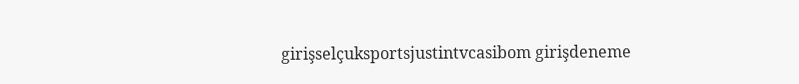girişselçuksportsjustintvcasibom girişdeneme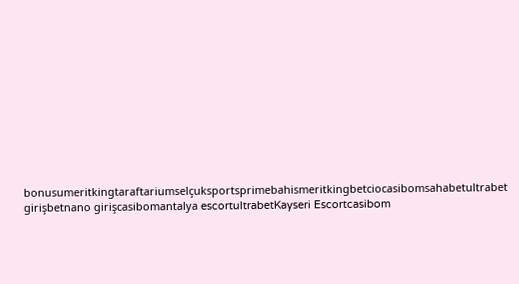bonusumeritkingtaraftariumselçuksportsprimebahismeritkingbetciocasibomsahabetultrabet girişbetnano girişcasibomantalya escortultrabetKayseri Escortcasibom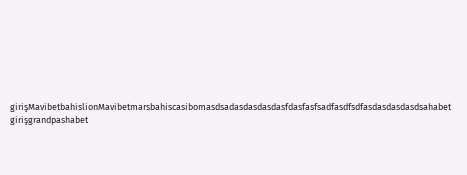girişMavibetbahislionMavibetmarsbahiscasibomasdsadasdasdasdasfdasfasfsadfasdfsdfasdasdasdasdsahabet girişgrandpashabet